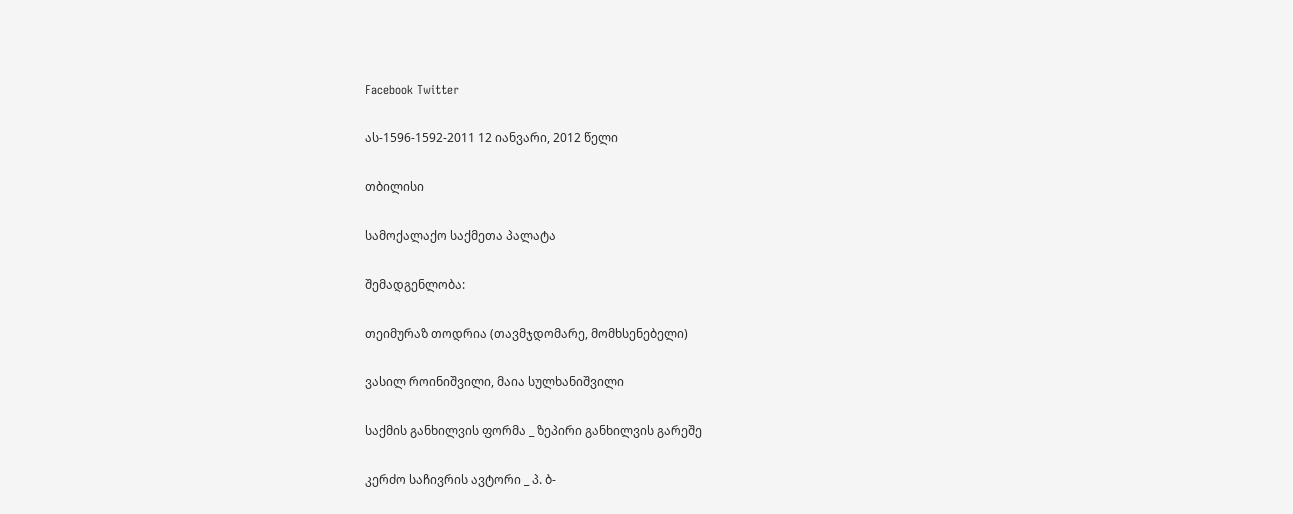Facebook Twitter

ას-1596-1592-2011 12 იანვარი, 2012 წელი

თბილისი

სამოქალაქო საქმეთა პალატა

შემადგენლობა:

თეიმურაზ თოდრია (თავმჯდომარე, მომხსენებელი)

ვასილ როინიშვილი, მაია სულხანიშვილი

საქმის განხილვის ფორმა _ ზეპირი განხილვის გარეშე

კერძო საჩივრის ავტორი _ პ. ბ-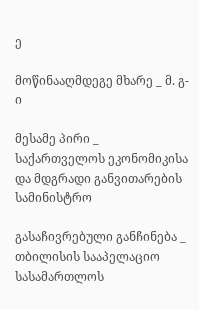ე

მოწინააღმდეგე მხარე _ მ. გ-ი

მესამე პირი _ საქართველოს ეკონომიკისა და მდგრადი განვითარების სამინისტრო

გასაჩივრებული განჩინება _ თბილისის სააპელაციო სასამართლოს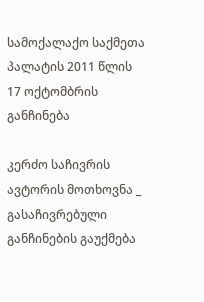სამოქალაქო საქმეთა პალატის 2011 წლის 17 ოქტომბრის განჩინება

კერძო საჩივრის ავტორის მოთხოვნა _ გასაჩივრებული განჩინების გაუქმება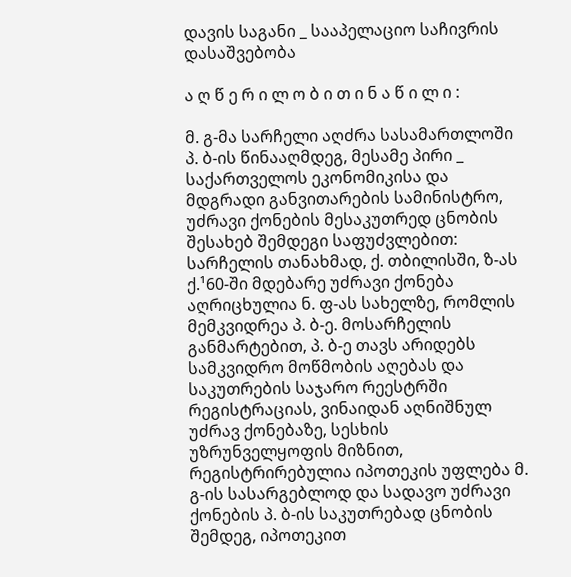დავის საგანი _ სააპელაციო საჩივრის დასაშვებობა

ა ღ წ ე რ ი ლ ო ბ ი თ ი ნ ა წ ი ლ ი :

მ. გ-მა სარჩელი აღძრა სასამართლოში პ. ბ-ის წინააღმდეგ, მესამე პირი _ საქართველოს ეკონომიკისა და მდგრადი განვითარების სამინისტრო, უძრავი ქონების მესაკუთრედ ცნობის შესახებ შემდეგი საფუძვლებით: სარჩელის თანახმად, ქ. თბილისში, ზ-ას ქ.¹60-ში მდებარე უძრავი ქონება აღრიცხულია ნ. ფ-ას სახელზე, რომლის მემკვიდრეა პ. ბ-ე. მოსარჩელის განმარტებით, პ. ბ-ე თავს არიდებს სამკვიდრო მოწმობის აღებას და საკუთრების საჯარო რეესტრში რეგისტრაციას, ვინაიდან აღნიშნულ უძრავ ქონებაზე, სესხის უზრუნველყოფის მიზნით, რეგისტრირებულია იპოთეკის უფლება მ. გ-ის სასარგებლოდ და სადავო უძრავი ქონების პ. ბ-ის საკუთრებად ცნობის შემდეგ, იპოთეკით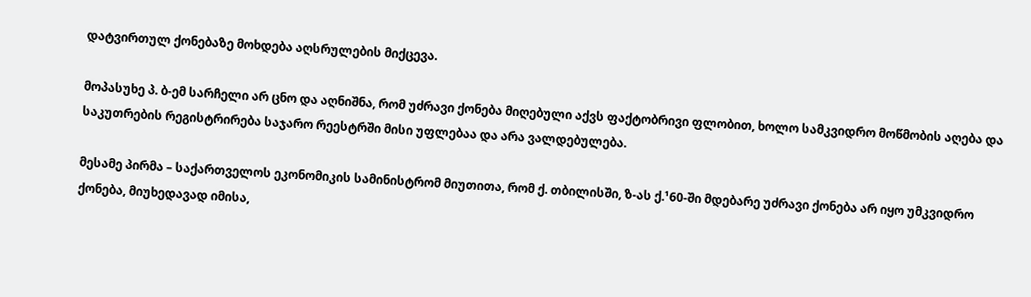დატვირთულ ქონებაზე მოხდება აღსრულების მიქცევა.

მოპასუხე პ. ბ-ემ სარჩელი არ ცნო და აღნიშნა, რომ უძრავი ქონება მიღებული აქვს ფაქტობრივი ფლობით, ხოლო სამკვიდრო მოწმობის აღება და საკუთრების რეგისტრირება საჯარო რეესტრში მისი უფლებაა და არა ვალდებულება.

მესამე პირმა – საქართველოს ეკონომიკის სამინისტრომ მიუთითა, რომ ქ. თბილისში, ზ-ას ქ.¹60-ში მდებარე უძრავი ქონება არ იყო უმკვიდრო ქონება, მიუხედავად იმისა,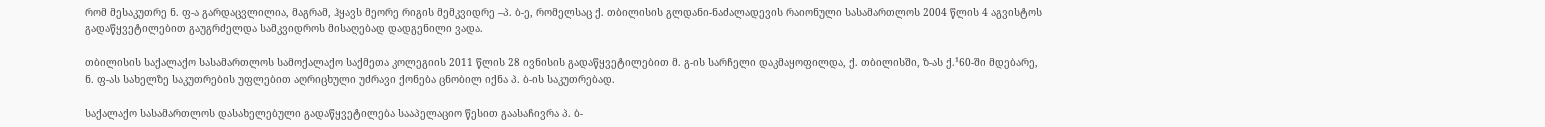რომ მესაკუთრე ნ. ფ-ა გარდაცვლილია, მაგრამ, ჰყავს მეორე რიგის მემკვიდრე –პ. ბ-ე, რომელსაც ქ. თბილისის გლდანი-ნაძალადევის რაიონული სასამართლოს 2004 წლის 4 აგვისტოს გადაწყვეტილებით გაუგრძელდა სამკვიდროს მისაღებად დადგენილი ვადა.

თბილისის საქალაქო სასამართლოს სამოქალაქო საქმეთა კოლეგიის 2011 წლის 28 ივნისის გადაწყვეტილებით მ. გ-ის სარჩელი დაკმაყოფილდა, ქ. თბილისში, ზ-ას ქ.¹60-ში მდებარე, ნ. ფ-ას სახელზე საკუთრების უფლებით აღრიცხული უძრავი ქონება ცნობილ იქნა პ. ბ-ის საკუთრებად.

საქალაქო სასამართლოს დასახელებული გადაწყვეტილება სააპელაციო წესით გაასაჩივრა პ. ბ-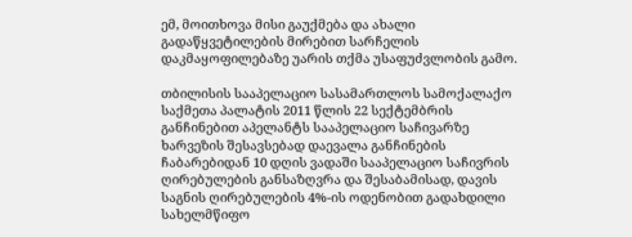ემ, მოითხოვა მისი გაუქმება და ახალი გადაწყვეტილების მირებით სარჩელის დაკმაყოფილებაზე უარის თქმა უსაფუძვლობის გამო.

თბილისის სააპელაციო სასამართლოს სამოქალაქო საქმეთა პალატის 2011 წლის 22 სექტემბრის განჩინებით აპელანტს სააპელაციო საჩივარზე ხარვეზის შესავსებად დაევალა განჩინების ჩაბარებიდან 10 დღის ვადაში სააპელაციო საჩივრის ღირებულების განსაზღვრა და შესაბამისად, დავის საგნის ღირებულების 4%-ის ოდენობით გადახდილი სახელმწიფო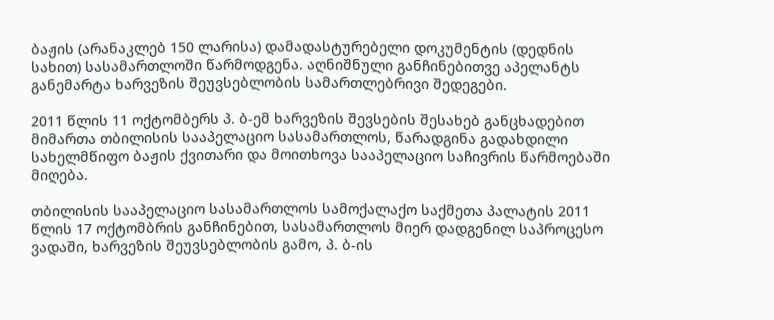ბაჟის (არანაკლებ 150 ლარისა) დამადასტურებელი დოკუმენტის (დედნის სახით) სასამართლოში წარმოდგენა. აღნიშნული განჩინებითვე აპელანტს განემარტა ხარვეზის შეუვსებლობის სამართლებრივი შედეგები.

2011 წლის 11 ოქტომბერს პ. ბ-ემ ხარვეზის შევსების შესახებ განცხადებით მიმართა თბილისის სააპელაციო სასამართლოს, წარადგინა გადახდილი სახელმწიფო ბაჟის ქვითარი და მოითხოვა სააპელაციო საჩივრის წარმოებაში მიღება.

თბილისის სააპელაციო სასამართლოს სამოქალაქო საქმეთა პალატის 2011 წლის 17 ოქტომბრის განჩინებით, სასამართლოს მიერ დადგენილ საპროცესო ვადაში, ხარვეზის შეუვსებლობის გამო, პ. ბ-ის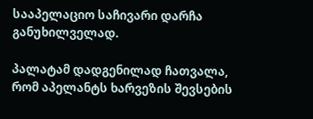სააპელაციო საჩივარი დარჩა განუხილველად.

პალატამ დადგენილად ჩათვალა, რომ აპელანტს ხარვეზის შევსების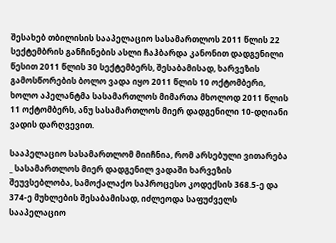შესახებ თბილისის სააპელაციო სასამართლოს 2011 წლის 22 სექტემბრის განჩინების ასლი ჩაჰბარდა კანონით დადგენილი წესით 2011 წლის 30 სექტემბერს, შესაბამისად, ხარვეზის გამოსწორების ბოლო ვადა იყო 2011 წლის 10 ოქტომბერი, ხოლო აპელანტმა სასამართლოს მიმართა მხოლოდ 2011 წლის 11 ოქტომბერს, ანუ სასამართლოს მიერ დადგენილი 10-დღიანი ვადის დარღვევით.

სააპელაციო სასამართლომ მიიჩნია, რომ არსებული ვითარება _ სასამართლოს მიერ დადგენილ ვადაში ხარვეზის შეუვსებლობა, სამოქალაქო საპროცესო კოდექსის 368.5-ე და 374-ე მუხლების შესაბამისად, იძლეოდა საფუძველს სააპელაციო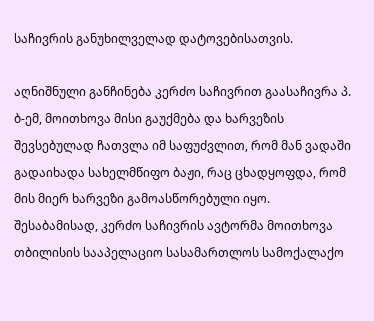საჩივრის განუხილველად დატოვებისათვის.

აღნიშნული განჩინება კერძო საჩივრით გაასაჩივრა პ. ბ-ემ, მოითხოვა მისი გაუქმება და ხარვეზის შევსებულად ჩათვლა იმ საფუძვლით, რომ მან ვადაში გადაიხადა სახელმწიფო ბაჟი, რაც ცხადყოფდა, რომ მის მიერ ხარვეზი გამოასწორებული იყო. შესაბამისად, კერძო საჩივრის ავტორმა მოითხოვა თბილისის სააპელაციო სასამართლოს სამოქალაქო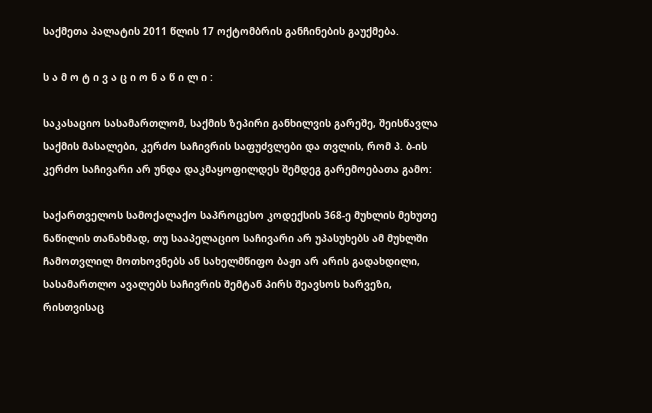საქმეთა პალატის 2011 წლის 17 ოქტომბრის განჩინების გაუქმება.

ს ა მ ო ტ ი ვ ა ც ი ო ნ ა წ ი ლ ი :

საკასაციო სასამართლომ, საქმის ზეპირი განხილვის გარეშე, შეისწავლა საქმის მასალები, კერძო საჩივრის საფუძვლები და თვლის, რომ პ. ბ-ის კერძო საჩივარი არ უნდა დაკმაყოფილდეს შემდეგ გარემოებათა გამო:

საქართველოს სამოქალაქო საპროცესო კოდექსის 368-ე მუხლის მეხუთე ნაწილის თანახმად, თუ სააპელაციო საჩივარი არ უპასუხებს ამ მუხლში ჩამოთვლილ მოთხოვნებს ან სახელმწიფო ბაჟი არ არის გადახდილი, სასამართლო ავალებს საჩივრის შემტან პირს შეავსოს ხარვეზი, რისთვისაც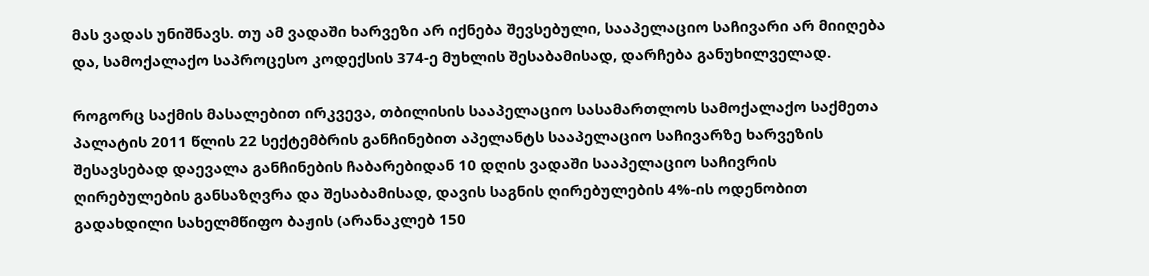მას ვადას უნიშნავს. თუ ამ ვადაში ხარვეზი არ იქნება შევსებული, სააპელაციო საჩივარი არ მიიღება და, სამოქალაქო საპროცესო კოდექსის 374-ე მუხლის შესაბამისად, დარჩება განუხილველად.

როგორც საქმის მასალებით ირკვევა, თბილისის სააპელაციო სასამართლოს სამოქალაქო საქმეთა პალატის 2011 წლის 22 სექტემბრის განჩინებით აპელანტს სააპელაციო საჩივარზე ხარვეზის შესავსებად დაევალა განჩინების ჩაბარებიდან 10 დღის ვადაში სააპელაციო საჩივრის ღირებულების განსაზღვრა და შესაბამისად, დავის საგნის ღირებულების 4%-ის ოდენობით გადახდილი სახელმწიფო ბაჟის (არანაკლებ 150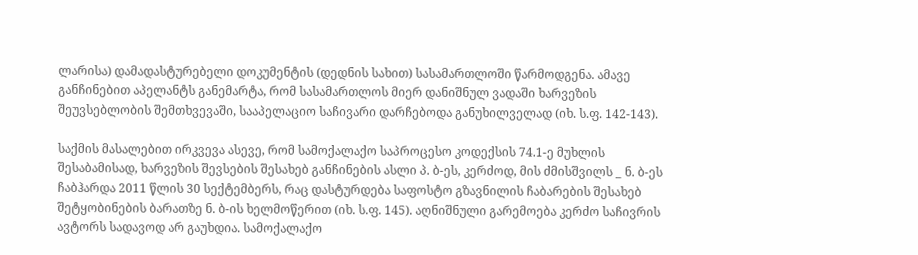ლარისა) დამადასტურებელი დოკუმენტის (დედნის სახით) სასამართლოში წარმოდგენა. ამავე განჩინებით აპელანტს განემარტა, რომ სასამართლოს მიერ დანიშნულ ვადაში ხარვეზის შეუვსებლობის შემთხვევაში, სააპელაციო საჩივარი დარჩებოდა განუხილველად (იხ. ს.ფ. 142-143).

საქმის მასალებით ირკვევა ასევე, რომ სამოქალაქო საპროცესო კოდექსის 74.1-ე მუხლის შესაბამისად, ხარვეზის შევსების შესახებ განჩინების ასლი პ. ბ-ეს, კერძოდ, მის ძმისშვილს _ ნ. ბ-ეს ჩაბჰარდა 2011 წლის 30 სექტემბერს, რაც დასტურდება საფოსტო გზავნილის ჩაბარების შესახებ შეტყობინების ბარათზე ნ. ბ-ის ხელმოწერით (იხ. ს.ფ. 145). აღნიშნული გარემოება კერძო საჩივრის ავტორს სადავოდ არ გაუხდია. სამოქალაქო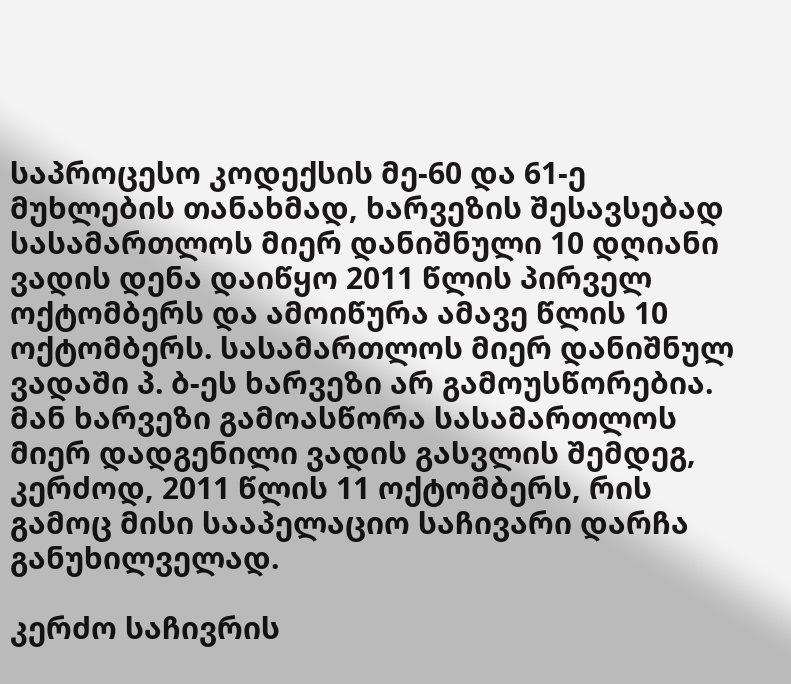საპროცესო კოდექსის მე-60 და 61-ე მუხლების თანახმად, ხარვეზის შესავსებად სასამართლოს მიერ დანიშნული 10 დღიანი ვადის დენა დაიწყო 2011 წლის პირველ ოქტომბერს და ამოიწურა ამავე წლის 10 ოქტომბერს. სასამართლოს მიერ დანიშნულ ვადაში პ. ბ-ეს ხარვეზი არ გამოუსწორებია. მან ხარვეზი გამოასწორა სასამართლოს მიერ დადგენილი ვადის გასვლის შემდეგ, კერძოდ, 2011 წლის 11 ოქტომბერს, რის გამოც მისი სააპელაციო საჩივარი დარჩა განუხილველად.

კერძო საჩივრის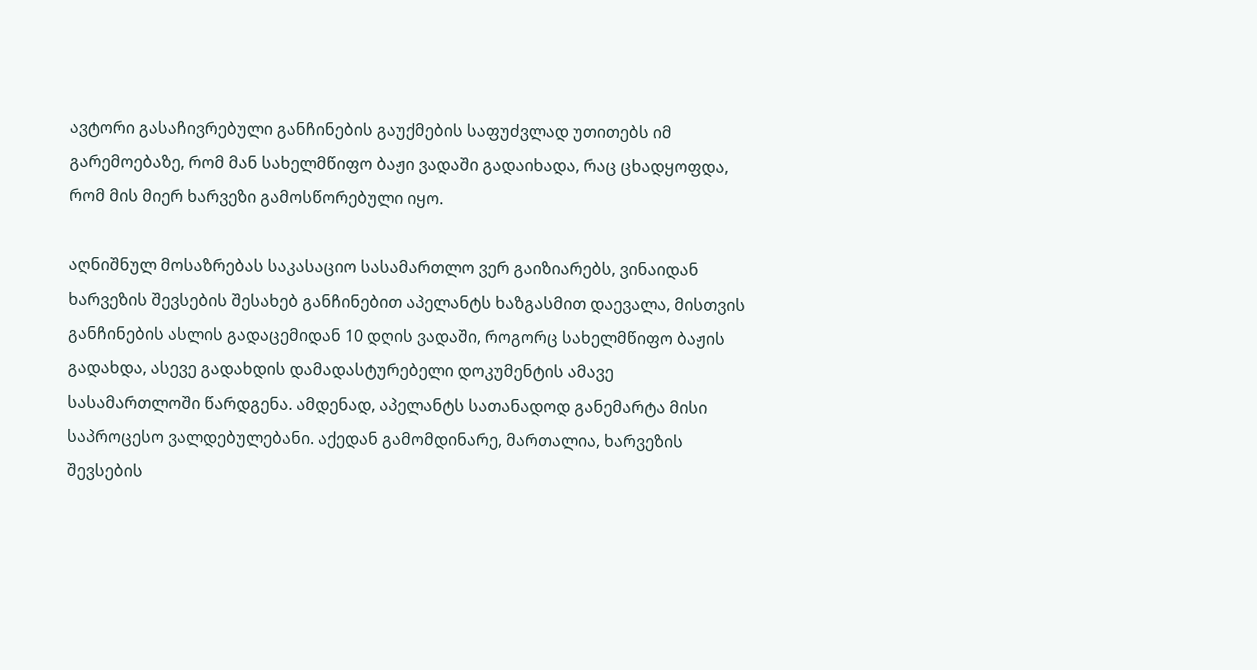ავტორი გასაჩივრებული განჩინების გაუქმების საფუძვლად უთითებს იმ გარემოებაზე, რომ მან სახელმწიფო ბაჟი ვადაში გადაიხადა, რაც ცხადყოფდა, რომ მის მიერ ხარვეზი გამოსწორებული იყო.

აღნიშნულ მოსაზრებას საკასაციო სასამართლო ვერ გაიზიარებს, ვინაიდან ხარვეზის შევსების შესახებ განჩინებით აპელანტს ხაზგასმით დაევალა, მისთვის განჩინების ასლის გადაცემიდან 10 დღის ვადაში, როგორც სახელმწიფო ბაჟის გადახდა, ასევე გადახდის დამადასტურებელი დოკუმენტის ამავე სასამართლოში წარდგენა. ამდენად, აპელანტს სათანადოდ განემარტა მისი საპროცესო ვალდებულებანი. აქედან გამომდინარე, მართალია, ხარვეზის შევსების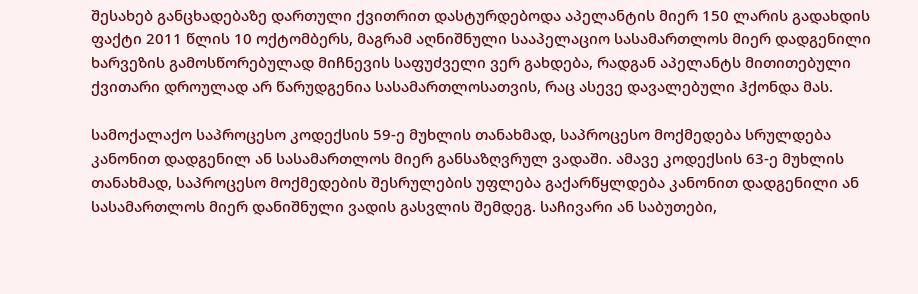შესახებ განცხადებაზე დართული ქვითრით დასტურდებოდა აპელანტის მიერ 150 ლარის გადახდის ფაქტი 2011 წლის 10 ოქტომბერს, მაგრამ აღნიშნული სააპელაციო სასამართლოს მიერ დადგენილი ხარვეზის გამოსწორებულად მიჩნევის საფუძველი ვერ გახდება, რადგან აპელანტს მითითებული ქვითარი დროულად არ წარუდგენია სასამართლოსათვის, რაც ასევე დავალებული ჰქონდა მას.

სამოქალაქო საპროცესო კოდექსის 59-ე მუხლის თანახმად, საპროცესო მოქმედება სრულდება კანონით დადგენილ ან სასამართლოს მიერ განსაზღვრულ ვადაში. ამავე კოდექსის 63-ე მუხლის თანახმად, საპროცესო მოქმედების შესრულების უფლება გაქარწყლდება კანონით დადგენილი ან სასამართლოს მიერ დანიშნული ვადის გასვლის შემდეგ. საჩივარი ან საბუთები,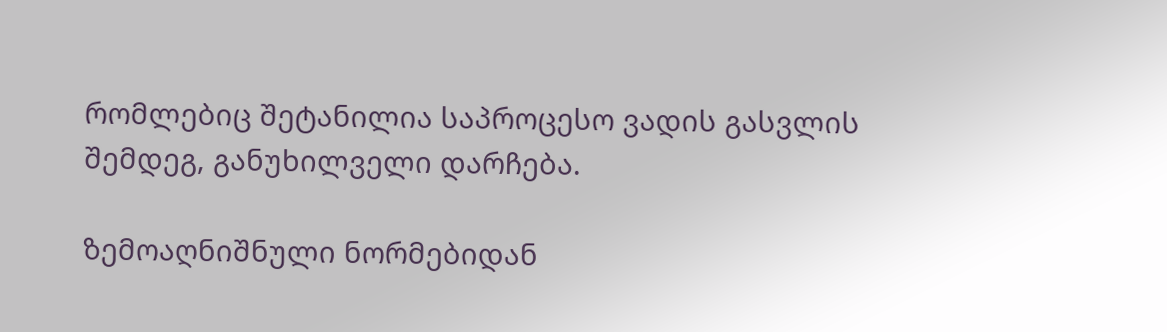რომლებიც შეტანილია საპროცესო ვადის გასვლის შემდეგ, განუხილველი დარჩება.

ზემოაღნიშნული ნორმებიდან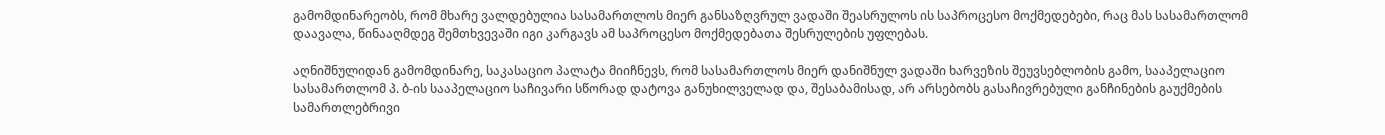გამომდინარეობს, რომ მხარე ვალდებულია სასამართლოს მიერ განსაზღვრულ ვადაში შეასრულოს ის საპროცესო მოქმედებები, რაც მას სასამართლომ დაავალა, წინააღმდეგ შემთხვევაში იგი კარგავს ამ საპროცესო მოქმედებათა შესრულების უფლებას.

აღნიშნულიდან გამომდინარე, საკასაციო პალატა მიიჩნევს, რომ სასამართლოს მიერ დანიშნულ ვადაში ხარვეზის შეუვსებლობის გამო, სააპელაციო სასამართლომ პ. ბ-ის სააპელაციო საჩივარი სწორად დატოვა განუხილველად და, შესაბამისად, არ არსებობს გასაჩივრებული განჩინების გაუქმების სამართლებრივი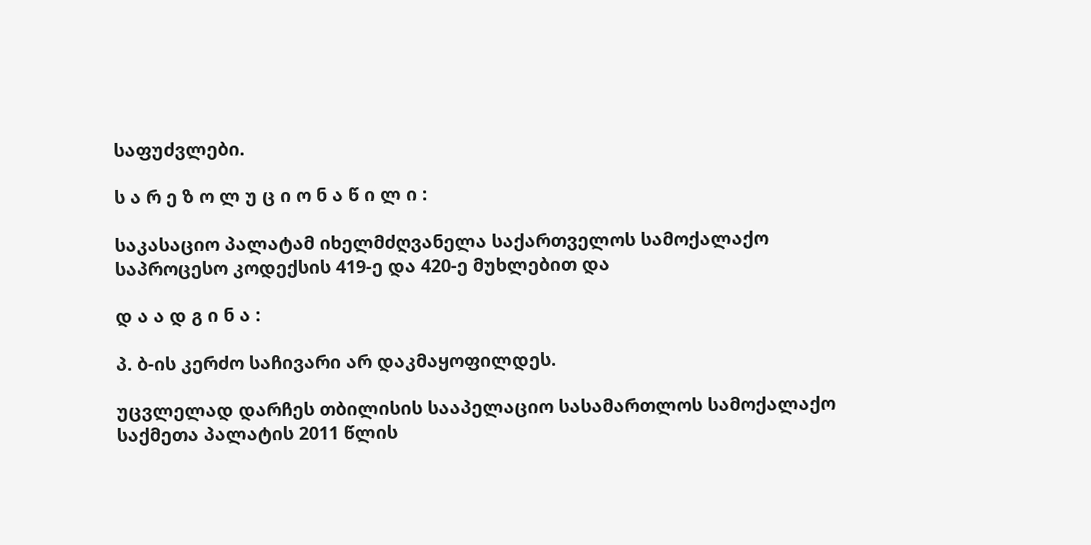საფუძვლები.

ს ა რ ე ზ ო ლ უ ც ი ო ნ ა წ ი ლ ი :

საკასაციო პალატამ იხელმძღვანელა საქართველოს სამოქალაქო საპროცესო კოდექსის 419-ე და 420-ე მუხლებით და

დ ა ა დ გ ი ნ ა :

პ. ბ-ის კერძო საჩივარი არ დაკმაყოფილდეს.

უცვლელად დარჩეს თბილისის სააპელაციო სასამართლოს სამოქალაქო საქმეთა პალატის 2011 წლის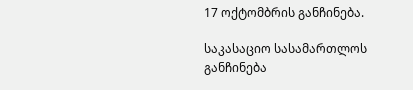17 ოქტომბრის განჩინება.

საკასაციო სასამართლოს განჩინება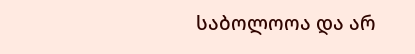საბოლოოა და არ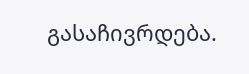გასაჩივრდება.